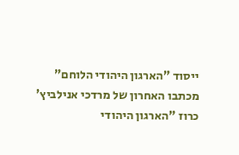ייסוד "הארגון היהודי הלוחם"
מכתבו האחרון של מרדכי אנילביץ'
כרוז "הארגון היהודי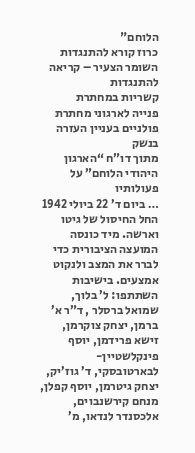הלוחם"
כרוז קורא להתנגדות
השומר הצעיר – קריאה להתנגדות
קשריות במחתרת
פנייה לארגוני מחתרת פולניים בעניין העזרה בנשק
מתוך דו”ח “הארגון היהודי הלוחם” על פעולותיו
… ביום ד’ 22 ביולי 1942 החל החיסול של גיטו וארשה. מיד כונסה המועצה הציבורית כדי לברר את המצב ולנקוט אמצעים. בישיבות השתתפו: ל’ בלוך, שמואל ברסלר , ד”ר א’ ברמן, יצחק צוקרמן, זישא פרידמן, יוסף פינקלשטיין-לבארטובסקי, ד’ גוז’יק, יצחק גיטרמן, יוסף קפלן, מנחם קירשנבוים, אלכסנדר לנדאו, מ’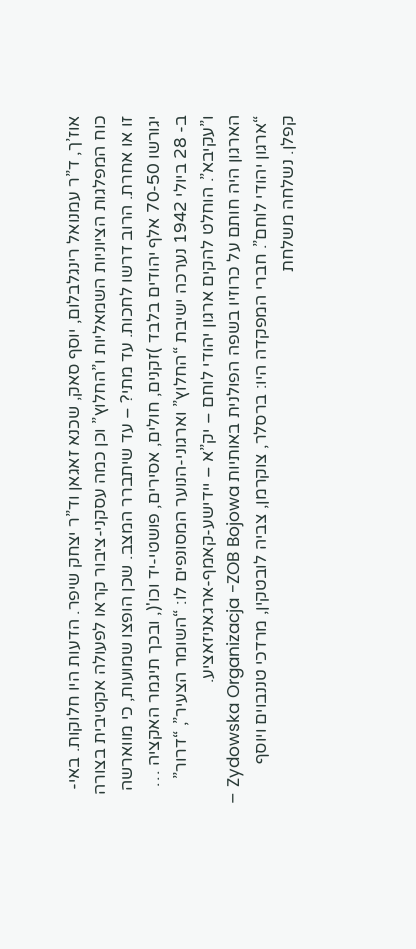אוז’ך, ד”ר עמנואל רינגלבלום, יוסף סאק, שכנא זאגאן וד”ר יצחק שיפר. הדעות היו חלוקות. באי-כוח המפלגות הציוניות השמאליות ו”החלוץ” וכן כמה עסקני-ציבור קראו לפעולה אקטיבית בצורה זו או אחרת. הרוב דרשו לחכות. עד מתי? – עד שיתברר המצב. שכן הופצו שמועות, כי מווארשה יגורשו 70-50 אלף יהודים בלבד )זקנים, חולים, אסירים, פושטי-יד וכו'(, ובכך תיגמר האקציה … ב- 28 ביולי 1942 נערכה ישיבת “החלוץ” וארגוני-הנוער המסונפים לו: “השומר הצעיר”, “דרור” ו”עקיבא”. הוחלט להקים ארגון יהודי לוחם – יק”א – יידישע-קאמף-ארגאניזאציע.
הארגון היה חותם על כרוזיו בשפה הפולנית באותיות Zydowska Organizacja -ZOB Bojowa – “ארגון יהודי לוחם”. חברי המפקדה היו: ברסלר, צוקרמן, צביה לובטקין, מרדכי טננבוים ויוסף קפלן. נשלחה משלחת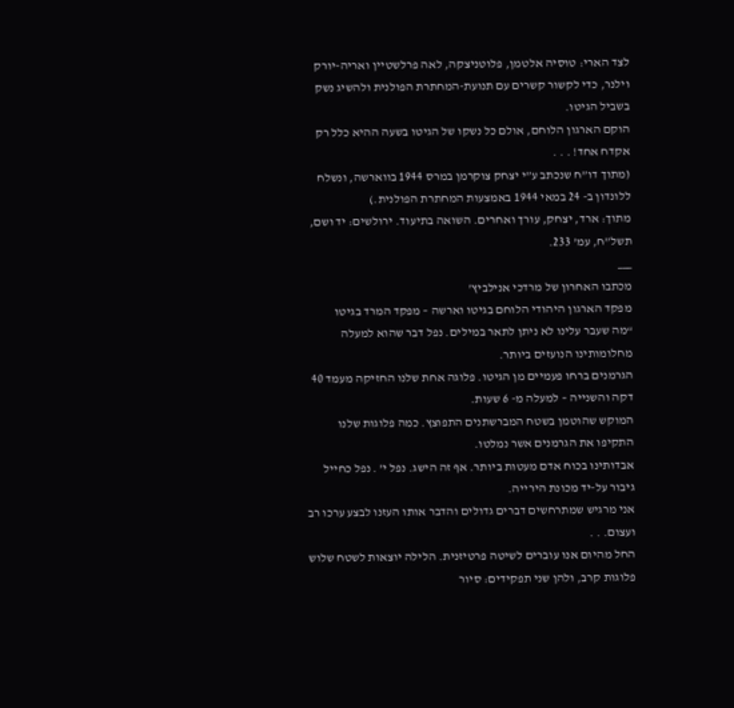לצד הארי: טוסיה אלטמן, פלוטניצקה, לאה פרלשטיין ואריה-יורק וילנר, כדי לקשור קשרים עם תנועת-המחתרת הפולנית ולהשיג נשק בשביל הגיטו.
הוקם הארגון הלוחם, אולם כל נשקו של הגיטו בשעה ההיא כלל רק אקדח אחד! . . .
(מתוך דו”ח שנכתב ע”י יצחק צוקרמן במרס 1944 בווארשה, ונשלח ללונדון ב- 24 במאי 1944 באמצעות המחתרת הפולנית.)
מתוך: ארד, יצחק, עורך ואחרים. השואה בתיעוד. ירולשים: יד ושם, תשל”ח, עמ’ 233.
___
מכתבו האחרון של מרדכי אנילביץ'
מפקד הארגון היהודי הלוחם בגיטו וארשה – מפקד המרד בגיטו
“מה שעבר עלינו לא ניתן לתאר במילים. נפל דבר שהוא למעלה מחלומותינו הנועזים ביותר.
הגרמנים ברחו פעמיים מן הגיטו. פלוגה אחת שלנו החזיקה מעמד 40 דקה והשנייה – למעלה מ- 6 שעות.
המוקש שהוטמן בשטח המברשתנים התפוצץ. כמה פלוגות שלנו התקיפו את הגרמנים אשר נמלטו.
אבדותינו בכוח אדם מעטות ביותר. אף זה הישג. נפל י’ . נפל כחייל גיבור על-יד מכונת הירייה.
אני מרגיש שמתרחשים דברים גדולים והדבר אותו העזנו לבצע ערכו רב ועצום. . .
החל מהיום אנו עוברים לשיטה פרטיזנית. הלילה יוצאות לשטח שלוש פלוגות קרב, ולהן שני תפקידים: סיור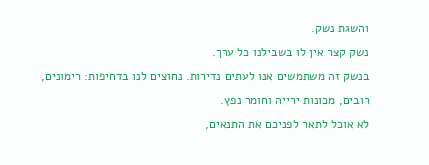והשגת נשק.
נשק קצר אין לו בשבילנו כל ערך.
בנשק זה משתמשים אנו לעתים נדירות. נחוצים לנו בדחיפות: רימונים, רובים, מכונות ירייה וחומר נפץ.
לא אוכל לתאר לפניכם את התנאים,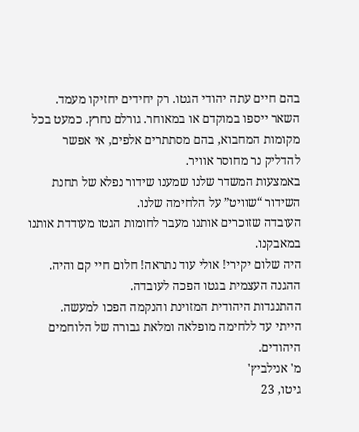בהם חיים עתה יהודי הגטו. רק יחידים יחזיקו מעמד.
השאר ייספו במוקדם או במאוחר. גורלם נחרץ. כמעט בכל מקומות המחבוא, בהם מסתתרים אלפים, אי אפשר להדליק נר מחוסר אוויר.
באמצעות המשדר שלנו שמענו שידור נפלא של תחנת השידור “שוויט” על הלחימה שלנו.
העובדה שזוכרים אותנו מעבר לחומות הגטו מעודדת אותנו במאבקנו.
היה שלום יקירי! אולי עוד נתראה! חלום חיי קם והיה. ההגנה העצמית בגטו הפכה לעובדה.
ההתנגדות היהודית המזוינת והנקמה הפכו למעשה.
הייתי עד ללחימה מופלאה ומלאת גבורה של הלוחמים היהודים.
מ' אנילביץ'
גיטו, 23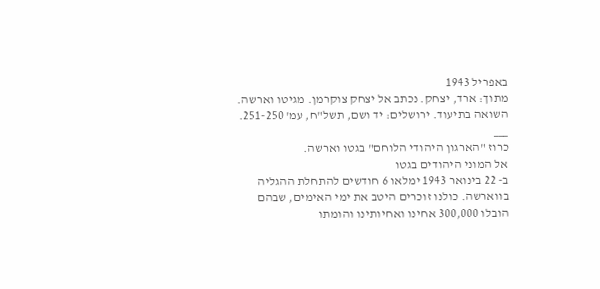באפריל 1943
מתוך: ארד, יצחק. נכתב אל יצחק צוקרמן. מגיטו וארשה. השואה בתיעוד. ירושלים: יד ושם, תשל"ח, עמ' 251-250.
___
כרוז "הארגון היהודי הלוחם" בגטו וארשה.
אל המוני היהודים בגטו
ב- 22 בינואר 1943 ימלאו 6 חודשים להתחלת ההגליה בווארשה. כולנו זוכרים היטב את ימי האימים, שבהם הובלו 300,000 אחינו ואחיותינו והומתו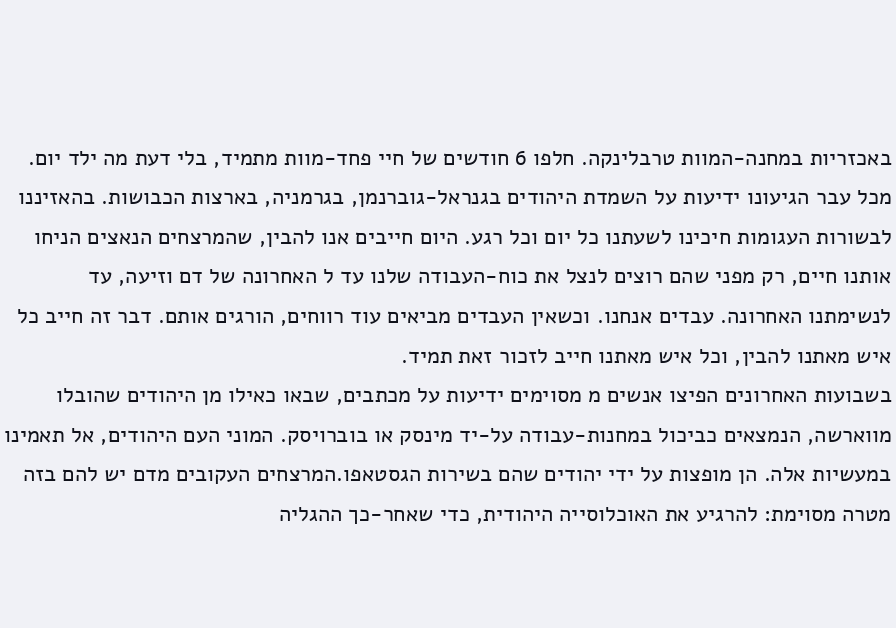באכזריות במחנה-המוות טרבלינקה. חלפו 6 חודשים של חיי פחד-מוות מתמיד, בלי דעת מה ילד יום. מכל עבר הגיעונו ידיעות על השמדת היהודים בגנראל-גוברנמן, בגרמניה, בארצות הכבושות. בהאזיננו לבשורות העגומות חיכינו לשעתנו כל יום וכל רגע. היום חייבים אנו להבין, שהמרצחים הנאצים הניחו אותנו חיים, רק מפני שהם רוצים לנצל את כוח-העבודה שלנו עד ל האחרונה של דם וזיעה, עד לנשימתנו האחרונה. עבדים אנחנו. וכשאין העבדים מביאים עוד רווחים, הורגים אותם. דבר זה חייב כל איש מאתנו להבין, וכל איש מאתנו חייב לזכור זאת תמיד.
בשבועות האחרונים הפיצו אנשים מ מסוימים ידיעות על מכתבים, שבאו כאילו מן היהודים שהובלו מווארשה, הנמצאים כביכול במחנות-עבודה על-יד מינסק או בוברויסק. המוני העם היהודים, אל תאמינו במעשיות אלה. הן מופצות על ידי יהודים שהם בשירות הגסטאפו.המרצחים העקובים מדם יש להם בזה מטרה מסוימת: להרגיע את האוכלוסייה היהודית, כדי שאחר-כך ההגליה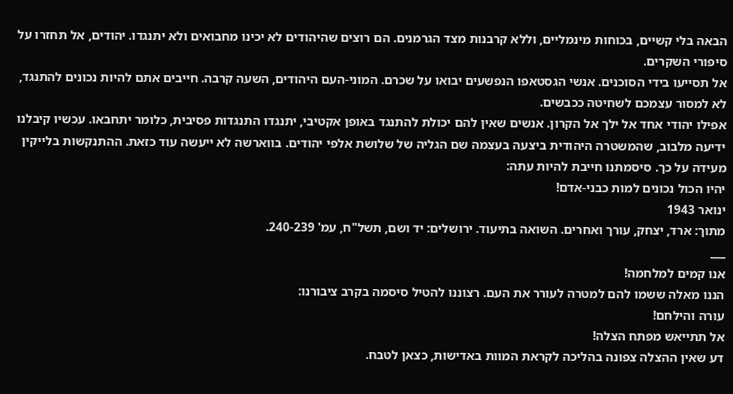הבאה בלי קשיים, בכוחות מינמליים, וללא קרבנות מצד הגרמנים. הם רוצים שהיהודים לא יכינו מחבואים ולא יתנגדו. יהודים, אל תחזרו על סיפורי השקרים.
אל תסייעו בידי הסוכנים. אנשי הגסטאפו הנפשעים יבואו על שכרם. המוני-העם היהודים, השעה קרבה. חייבים אתם להיות נכונים להתנגד, לא למסור עצמכם לשחיטה ככבשים.
אפילו יהודי אחד אל ילך אל הקרון. אנשים שאין להם יכולת להתנגד באופן אקטיבי, יתנגדו התנגדות פסיבית, כלומר יתחבאו. עכשיו קיבלנו ידיעה מלבוב, שהמשטרה היהודית ביצעה בעצמה שם הגליה של שלושת אלפי יהודים. בווארשה לא ייעשה עוד כזאת. ההתנקשות בלייקין מעידה על כך. סיסמתנו חייבת להיות עתה:
יהיו הכול נכונים למות כבני-אדם!
ינואר 1943
מתוך: ארד, יצחק, עורך ואחרים. השואה בתיעוד. ירושלים: יד ושם, תשל"ח, עמ' 240-239.
___
אנו קמים למלחמה!
הננו מאלה ששמו להם למטרה לעורר את העם. רצוננו להטיל סיסמה בקרב ציבורנו:
עורה והילחם!
אל תתייאש מפתח הצלה!
דע שאין ההצלה צפונה בהליכה לקראת המוות באדישות, כצאן לטבח.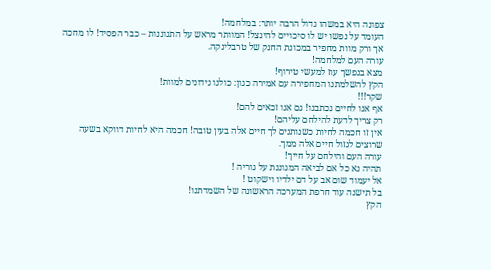צפונה היא במשהו גדול הרבה יותר: במלחמה!
העומד על נפשו יש לו סיכויים להינצל! המוותר מראש על התגוננות – כבר הפסיד! לו מחכה
אך ורק מוות מחפיר במכונת החנק של טרבלינקה.
עורה העם למלחמה!
מצא בנפשך עוז למעשי טירוף!
הקץ להשלמתנו המחפירה עם אמירה כגון: כולנו נידונים למוות!
שקר!!!
אף אנו לחיים נכתבנו! גם אנו זכאים להם!
רק צריך לדעת להילחם עליהם!
אין זו חכמה לחיות כשנותנים לך חיים אלה בעין טובה! חכמה היא לחיות דווקא בשעה
שרוצים לגזול חיים אלה ממך.
עורה העם והילחם על חייך!
תהיה נא כל אם לביאה המגוננת על גוריה !
אל יעמוד שום אב על דם ילדיו וישקוט !
בל תישנה עוד חרפת המערכה הראשונה של השמדתנו!
הקץ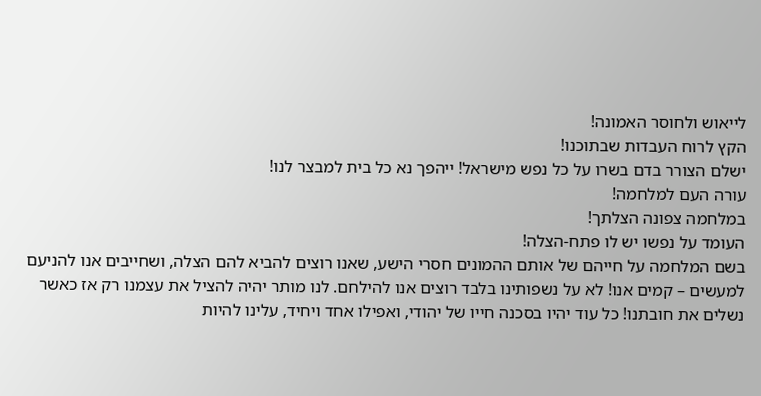לייאוש ולחוסר האמונה!
הקץ לרוח העבדות שבתוכנו!
ישלם הצורר בדם בשרו על כל נפש מישראל! ייהפך נא כל בית למבצר לנו!
עורה העם למלחמה!
במלחמה צפונה הצלתך!
העומד על נפשו יש לו פתח-הצלה!
בשם המלחמה על חייהם של אותם ההמונים חסרי הישע, שאנו רוצים להביא להם הצלה, ושחייבים אנו להניעם למעשים – קמים אנו! לא על נשפותינו בלבד רוצים אנו להילחם. לנו מותר יהיה להציל את עצמנו רק אז כאשר נשלים את חובתנו! כל עוד יהיו בסכנה חייו של יהודי, ואפילו אחד ויחיד, עלינו להיות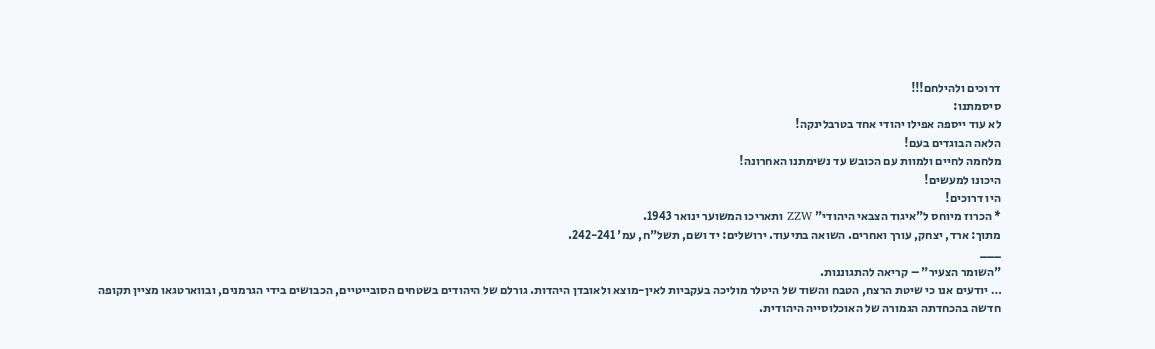דרוכים ולהילחם!!!
סיסמתנו:
לא עוד ייספה אפילו יהודי אחד בטרבלינקה!
הלאה הבוגדים בעם!
מלחמה לחיים ולמוות עם הכובש עד נשימתנו האחרונה!
היכונו למעשים!
היו דרוכים!
* הכרוז מיוחס ל"איגוד הצבאי היהודי" ZZW ותאריכו המשוער ינואר 1943.
מתוך: ארד, יצחק, עורך ואחרים. השואה בתיעוד. ירושלים: יד ושם, תשל"ח, עמ' 242-241.
___
"השומר הצעיר" – קריאה להתגוננות.
… יודעים אנו כי שיטת הרצח, הטבח והשוד של היטלר מוליכה בעקביות לאין-מוצא ולאובדן היהדות. גורלם של היהודים בשטחים הסובייטיים, הכבושים בידי הגרמנים, ובווארטגאו מציין תקופה חדשה בהכחדתה הגמורה של האוכלוסייה היהודית.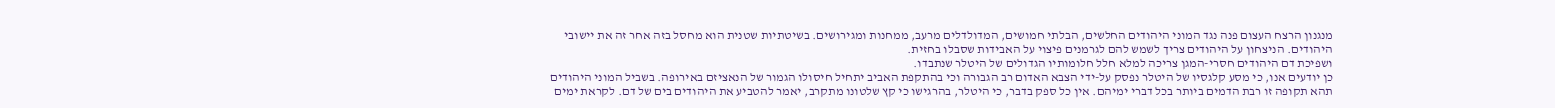מנגנון הרצח העצום פנה נגד המוני היהודים החלשים, הבלתי חמושים, המדולדלים מרעב, ממחנות ומגירושים. בשיטתיות שטנית הוא מחסל בזה אחר זה את יישובי היהודים. הניצחון על היהודים צריך לשמש להם לגרמנים פיצוי על האבידות שסבלו בחזית.
ושפיכת דם היהודים חסרי-המגן צריכה למלא חלל חלומותיו הגדולים של היטלר שנתבדו.
כן יודעים אנו, כי מסע קלגסיו של היטלר נפסק על-ידי הצבא האדום רב הגבורה וכי בהתקפת האביב יתחיל חיסולו הגמור של הנאציזם באירופה. בשביל המוני היהודים תהא תקופה זו רבת הדמים ביותר בכל דברי ימיהם. אין כל ספק בדבר, כי היטלר, בהרגישו כי קץ שלטונו מתקרב, יאמר להטביע את היהודים בים של דם. לקראת ימים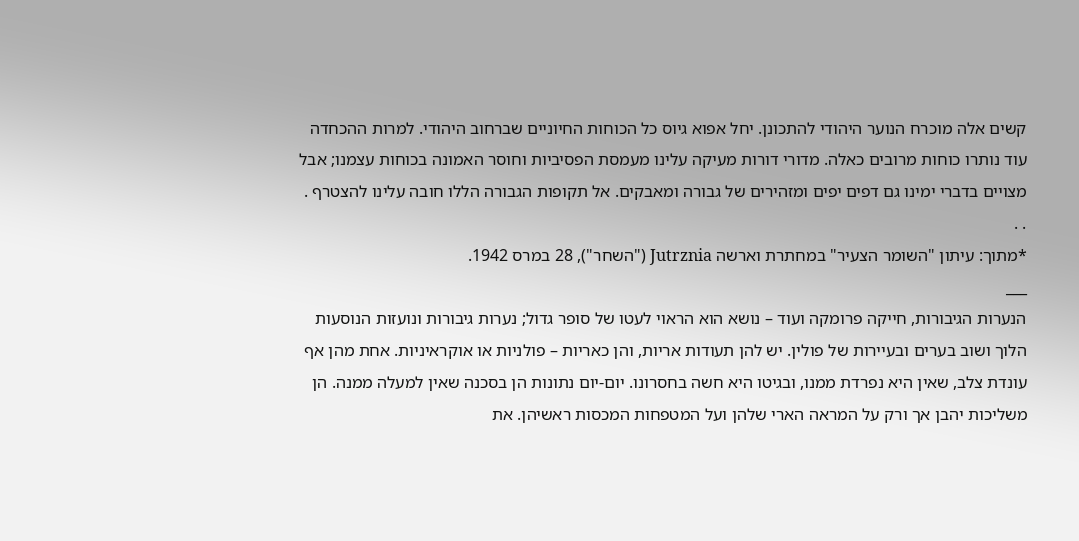קשים אלה מוכרח הנוער היהודי להתכונן. יחל אפוא גיוס כל הכוחות החיוניים שברחוב היהודי. למרות ההכחדה עוד נותרו כוחות מרובים כאלה. מדורי דורות מעיקה עלינו מעמסת הפסיביות וחוסר האמונה בכוחות עצמנו; אבל מצויים בדברי ימינו גם דפים יפים ומזהירים של גבורה ומאבקים. אל תקופות הגבורה הללו חובה עלינו להצטרף . . .
*מתוך: עיתון "השומר הצעיר" במחתרת וארשה Jutrznia ("השחר"), 28 במרס 1942.
___
הנערות הגיבורות, חייקה פרומקה ועוד – נושא הוא הראוי לעטו של סופר גדול; נערות גיבורות ונועזות הנוסעות הלוך ושוב בערים ובעיירות של פולין. יש להן תעודות אריות, והן כאריות – פולניות או אוקראיניות. אחת מהן אף עונדת צלב, שאין היא נפרדת ממנו, ובגיטו היא חשה בחסרונו. יום-יום נתונות הן בסכנה שאין למעלה ממנה. הן משליכות יהבן אך ורק על המראה הארי שלהן ועל המטפחות המכסות ראשיהן. את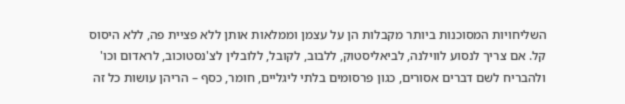השליחויות המסוכנות ביותר מקבלות הן על עצמן וממלאות אותן ללא פציית פה, ללא היסוס קל. אם צריך לנסוע לווילנה, לביאליסטוק, ללבוב, לקובל, ללובלין לצ'נסטוכוב, לראדום וכו' ולהבריח לשם דברים אסורים, כגון פרסומים בלתי ליגליים, חומר, כסף – הריהן עושות כל זה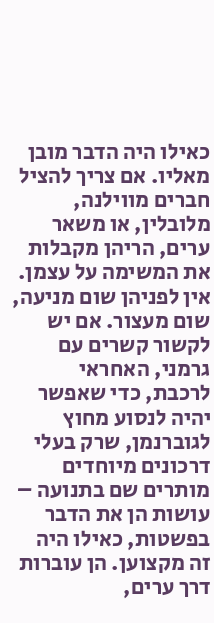כאילו היה הדבר מובן מאליו. אם צריך להציל חברים מווילנה, מלובלין, או משאר ערים, הריהן מקבלות את המשימה על עצמן. אין לפניהן שום מניעה, שום מעצור. אם יש לקשור קשרים עם גרמני, האחראי לרכבת, כדי שאפשר יהיה לנסוע מחוץ לגוברנמן, שרק בעלי דרכונים מיוחדים מותרים שם בתנועה – עושות הן את הדבר בפשטות, כאילו היה זה מקצוען. הן עוברות דרך ערים,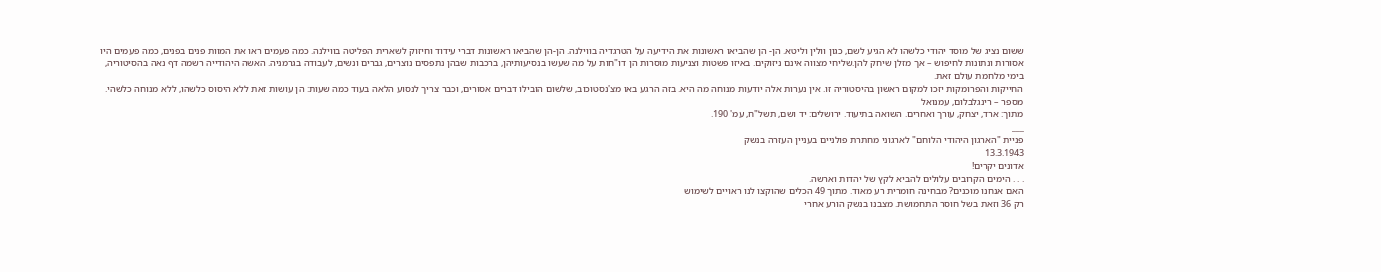ששום נציג של מוסד יהודי כלשהו לא הגיע לשם, כגון וולין וליטא. הן- הן שהביאו ראשונות את הידיעה על הטרגדיה בווילנה. הן-הן שהביאו ראשונות דברי עידוד וחיזוק לשארית הפליטה בווילנה. כמה פעמים ראו את המוות פנים בפנים, כמה פעמים היו אסורות ונתונות לחיפוש – אך מזלן שיחק להן.שליחי מצווה אינם ניזוקים. באיזו פשטות וצניעות מוסרות הן דו"חות על מה שעשו בנסיעותיהן, ברכבות שבהן נתפסים נוצרים, גברים ונשים, לעבודה בגרמניה. האשה היהודייה רשמה דף נאה בהסיטוריה, בימי מלחמת עולם זאת.
החייקות והפרומקות יזכו למקום ראשון בהיסטוריה זו. אין נערות אלה יודעות מנוחה מה היא. בזה הרגע באו מצ'נסטוכוב, שלשום הובילו דברים אסורים, וכבר צריך לנסוע הלאה בעוד כמה שעות: הן עושות זאת ללא היסוס כלשהו, ללא מנוחה כלשהי.
מספר – רינגלבלום, עמנואל
מתוך: ארד, יצחק, עורך ואחרים. השואה בתיעוד. ירושלים: יד ושם, תשל"ח, עמ' 190.
___
פניית "הארגון היהודי הלוחם" לארגוני מחתרת פולניים בעניין העזרה בנשק
13.3.1943
אדונים יקרים!
. . . הימים הקרובים עלולים להביא לקץ של יהדות וארשה.
האם אנחנו מוכנים? מבחינה חומרית רע מאוד. מתוך 49 הכלים שהוקצו לנו ראויים לשימוש
רק 36 וזאת בשל חוסר התחמושת. מצבנו בנשק הורע אחרי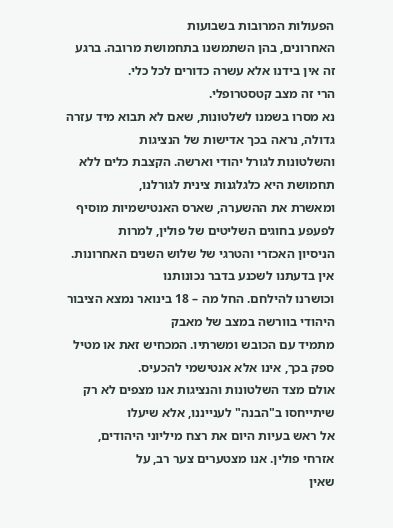הפעולות המרובות בשבועות
האחרונים, בהן השתמשנו בתחמושת מרובה. ברגע זה אין בידנו אלא עשרה כדורים לכל כלי.
הרי זה מצב קטסטרופלי.
נא מסרו בשמנו לשלטונות, שאם לא תבוא מיד עזרה גדולה, נראה בכך אדישות של הנציגות
והשלטונות לגורל יהודי וארשה. הקצבת כלים ללא תחמושת היא כלגלגנות צינית לגורלנו,
ומאשרת את ההשערה, שארס האנטישמיות מוסיף לפעפע בחוגים השליטים של פולין, למרות
הניסיון האכזרי והטרגי של שלוש השנים האחרונות. אין בדעתנו לשכנע בדבר נכונותנו
וכושרנו להילחם. החל מה – 18 בינואר נמצא הציבור היהודי בוורשה במצב של מאבק
מתמיד עם הכובש ומשרתיו. המכחיש זאת או מטיל ספק בכך, אינו אלא אנטישמי להכעיס.
אולם מצד השלטונות והנציגות אנו מצפים לא רק שיתייחסו ב"הבנה" לענייננו, אלא שיעלו
אל ראש בעיות היום את רצח מיליוני היהודים, אזרחי פולין. אנו מצטערים צער רב, על
שאין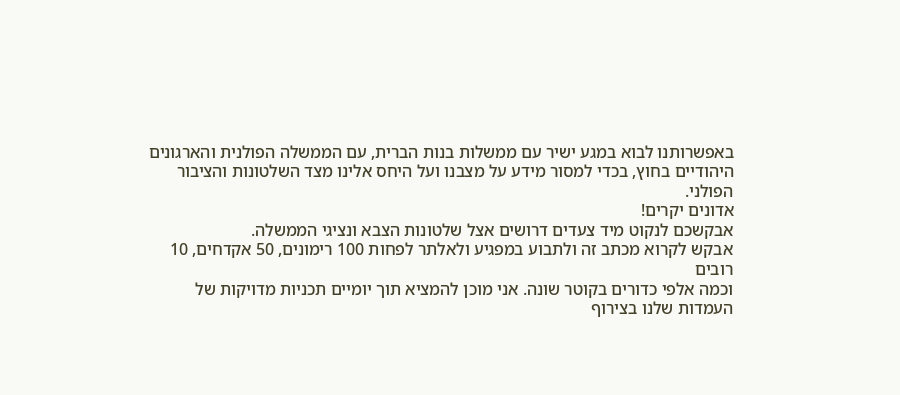באפשרותנו לבוא במגע ישיר עם ממשלות בנות הברית, עם הממשלה הפולנית והארגונים
היהודיים בחוץ, בכדי למסור מידע על מצבנו ועל היחס אלינו מצד השלטונות והציבור
הפולני.
אדונים יקרים!
אבקשכם לנקוט מיד צעדים דרושים אצל שלטונות הצבא ונציגי הממשלה.
אבקש לקרוא מכתב זה ולתבוע במפגיע ולאלתר לפחות 100 רימונים, 50 אקדחים, 10 רובים
וכמה אלפי כדורים בקוטר שונה. אני מוכן להמציא תוך יומיים תכניות מדויקות של
העמדות שלנו בצירוף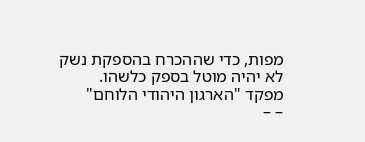מפות, כדי שההכרח בהספקת נשק לא יהיה מוטל בספק כלשהו.
מפקד "הארגון היהודי הלוחם"
– –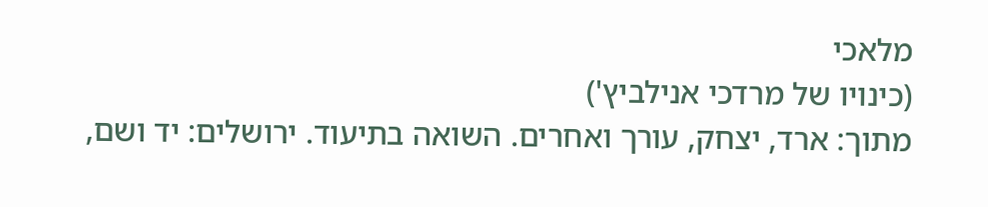מלאכי
(כינויו של מרדכי אנילביץ')
מתוך: ארד, יצחק, עורך ואחרים. השואה בתיעוד. ירושלים: יד ושם,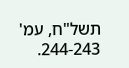תשל"ח, עמ' 244-243.